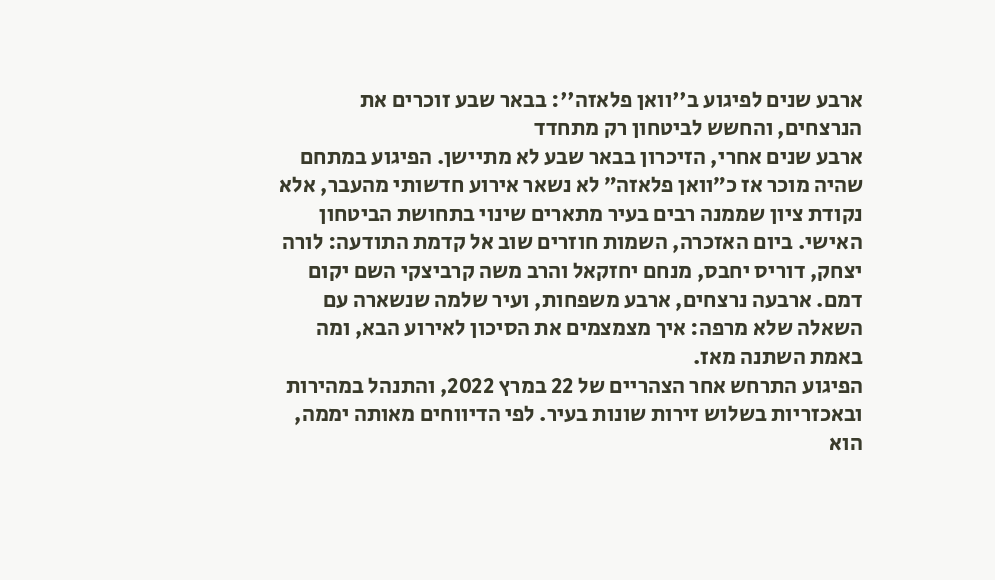ארבע שנים לפיגוע ב''וואן פלאזה'': בבאר שבע זוכרים את הנרצחים, והחשש לביטחון רק מתחדד
ארבע שנים אחרי, הזיכרון בבאר שבע לא מתיישן. הפיגוע במתחם שהיה מוכר אז כ״וואן פלאזה״ לא נשאר אירוע חדשותי מהעבר, אלא נקודת ציון שממנה רבים בעיר מתארים שינוי בתחושת הביטחון האישי. ביום האזכרה, השמות חוזרים שוב אל קדמת התודעה: לורה יצחק, דוריס יחבס, מנחם יחזקאל והרב משה קרביצקי השם יקום דמם. ארבעה נרצחים, ארבע משפחות, ועיר שלמה שנשארה עם השאלה שלא מרפה: איך מצמצמים את הסיכון לאירוע הבא, ומה באמת השתנה מאז.
הפיגוע התרחש אחר הצהריים של 22 במרץ 2022, והתנהל במהירות ובאכזריות בשלוש זירות שונות בעיר. לפי הדיווחים מאותה יממה, הוא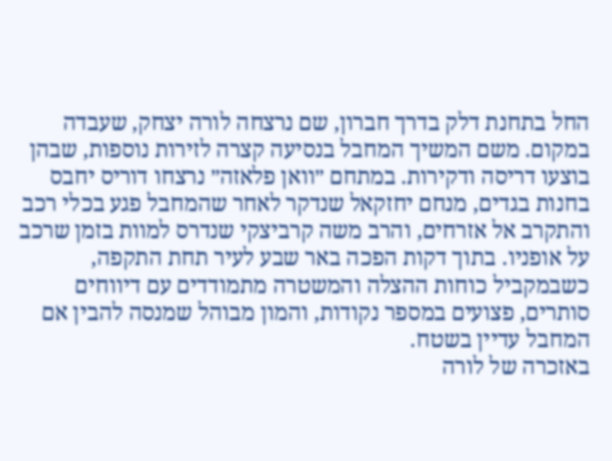החל בתחנת דלק בדרך חברון, שם נרצחה לורה יצחק, שעבדה במקום. משם המשיך המחבל בנסיעה קצרה לזירות נוספות, שבהן בוצעו דריסה ודקירות. במתחם ״וואן פלאזה״ נרצחו דוריס יחבס בחנות בגדים, מנחם יחזקאל שנדקר לאחר שהמחבל פגע בכלי רכב והתקרב אל אזרחים, והרב משה קרביצקי שנדרס למוות בזמן שרכב על אופניו. בתוך דקות הפכה באר שבע לעיר תחת התקפה, כשבמקביל כוחות ההצלה והמשטרה מתמודדים עם דיווחים סותרים, פצועים במספר נקודות, והמון מבוהל שמנסה להבין אם המחבל עדיין בשטח.
באזכרה של לורה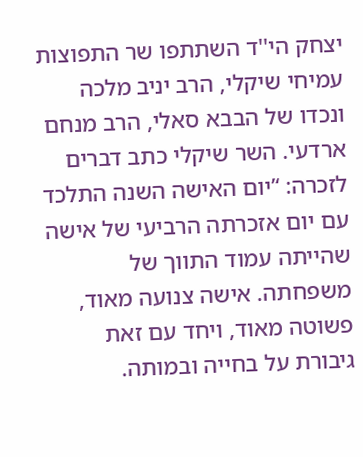יצחק הי''ד השתתפו שר התפוצות עמיחי שיקלי, הרב יניב מלכה ונכדו של הבבא סאלי, הרב מנחם ארדעי. השר שיקלי כתב דברים לזכרה: ‘’יום האישה השנה התלכד עם יום אזכרתה הרביעי של אישה שהייתה עמוד התווך של משפחתה. אישה צנועה מאוד, פשוטה מאוד, ויחד עם זאת גיבורת על בחייה ובמותה.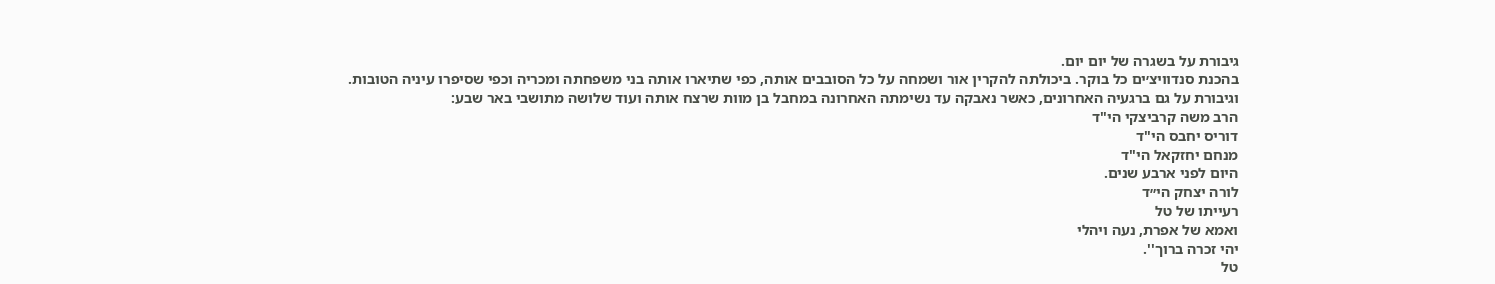גיבורת על בשגרה של יום יום.
בהכנת סנדוויצ׳ים כל בוקר. ביכולתה להקרין אור ושמחה על כל הסובבים אותה, כפי שתיארו אותה בני משפחתה ומכריה וכפי שסיפרו עיניה הטובות.
וגיבורת על גם ברגעיה האחרונים, כאשר נאבקה עד נשימתה האחרונה במחבל בן מוות שרצח אותה ועוד שלושה מתושבי באר שבע:
הרב משה קרביצקי הי"ד
דוריס יחבס הי"ד
מנחם יחזקאל הי"ד
היום לפני ארבע שנים.
לורה יצחק הי״ד
רעייתו של טל
ואמא של אפרת, נעה ויהלי
יהי זכרה ברוך''.
טל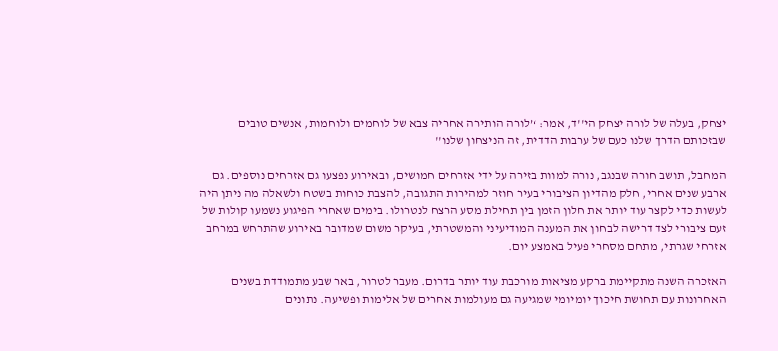יצחק, בעלה של לורה יצחק הי''ד, אמר: ‘’לורה הותירה אחריה צבא של לוחמים ולוחמות, אנשים טובים שבזכותם הדרך שלנו כעם של ערבות הדדית, זה הניצחון שלנו''

המחבל, תושב חורה שבנגב, נורה למוות בזירה על ידי אזרחים חמושים, ובאירוע נפצעו גם אזרחים נוספים. גם ארבע שנים אחרי, חלק מהדיון הציבורי בעיר חוזר למהירות התגובה, להצבת כוחות בשטח ולשאלה מה ניתן היה לעשות כדי לקצר עוד יותר את חלון הזמן בין תחילת מסע הרצח לנטרולו. בימים שאחרי הפיגוע נשמעו קולות של זעם ציבורי לצד דרישה לבחון את המענה המודיעיני והמשטרתי, בעיקר משום שמדובר באירוע שהתרחש במרחב אזרחי שגרתי, מתחם מסחרי פעיל באמצע יום.

האזכרה השנה מתקיימת ברקע מציאות מורכבת עוד יותר בדרום. מעבר לטרור, באר שבע מתמודדת בשנים האחרונות עם תחושת חיכוך יומיומי שמגיעה גם מעולמות אחרים של אלימות ופשיעה. נתונים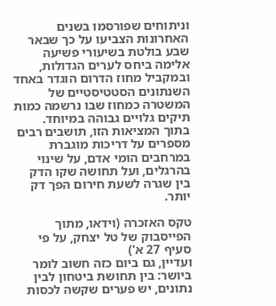וניתוחים שפורסמו בשנים האחרונות הצביעו על כך שבאר שבע בולטת בשיעורי פשיעה אלימה ביחס לערים הגדולות, ובמקביל מחוז הדרום הוגדר באחד השנתונים הסטטיסטיים של המשטרה כמחוז שבו נרשמה כמות תיקים גלויים גבוהה במיוחד. בתוך המציאות הזו, תושבים רבים מספרים על דריכות מוגברת במרחבים הומי אדם, על שינוי בהרגלים, ועל תחושה שקו הדק בין שגרה לשעת חירום הפך דק יותר.

טקס האזכרה (וידאו, מתוך הפייסבוק של טל יצחק, על פי סעיף 27 א')
ועדיין, גם ביום כזה חשוב לומר ביושר: בין תחושת ביטחון לבין נתונים, יש פערים שקשה לכסות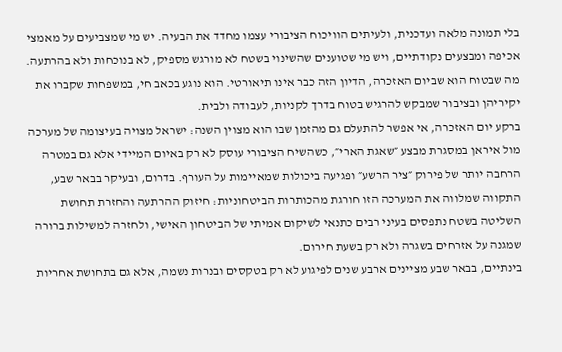בלי תמונה מלאה ועדכנית, ולעיתים הוויכוח הציבורי עצמו מחדד את הבעיה. יש מי שמצביעים על מאמצי אכיפה ומבצעים נקודתיים, ויש מי שטוענים שהשינוי בשטח לא מורגש מספיק, לא בנוכחות ולא בהרתעה. מה שבטוח הוא שביום האזכרה, הדיון הזה כבר אינו תיאורטי. הוא נוגע בכאב חי, במשפחות שקברו את יקיריהן ובציבור שמבקש להרגיש בטוח בדרך לקניות, לעבודה ולבית.
ברקע יום האזכרה, אי אפשר להתעלם גם מהזמן שבו הוא מצוין השנה: ישראל מצויה בעיצומה של מערכה מול איראן במסגרת מבצע ״שאגת הארי״, כשהשיח הציבורי עוסק לא רק באיום המיידי אלא גם במטרה הרחבה יותר של פירוק ״ציר הרשע״ ופגיעה ביכולות שמאיימות על העורף. בדרום, ובעיקר בבאר שבע, התקווה שמלווה את המערכה הזו חורגת מהכותרות הביטחוניות: חיזוק ההרתעה והחזרת תחושת השליטה בשטח נתפסים בעיני רבים כתנאי לשיקום אמיתי של הביטחון האישי, ולחזרה למשילות ברורה שמגנה על אזרחים בשגרה ולא רק בשעת חירום.
בינתיים, בבאר שבע מציינים ארבע שנים לפיגוע לא רק בטקסים ובנרות נשמה, אלא גם בתחושת אחריות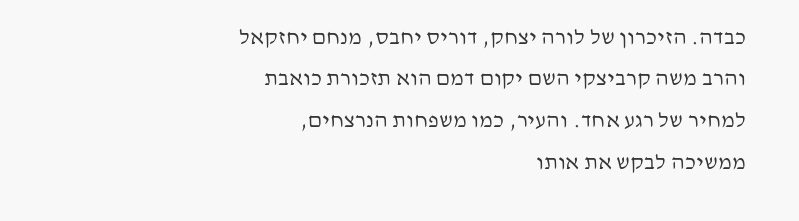כבדה. הזיכרון של לורה יצחק, דוריס יחבס, מנחם יחזקאל והרב משה קרביצקי השם יקום דמם הוא תזכורת כואבת למחיר של רגע אחד. והעיר, כמו משפחות הנרצחים, ממשיכה לבקש את אותו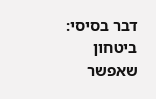דבר בסיסי: ביטחון שאפשר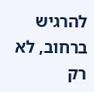להרגיש ברחוב, לא רק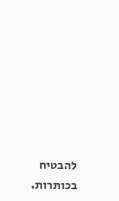להבטיח בכותרות.